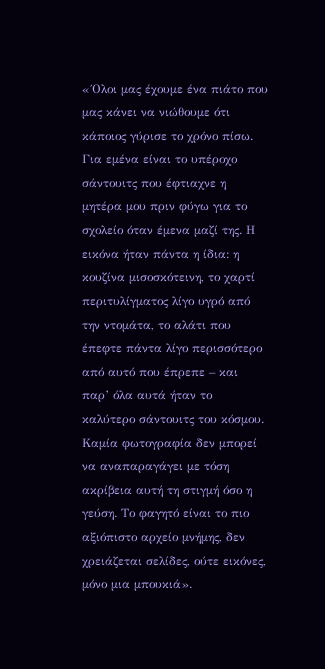«΄Ολοι μας έχουμε ένα πιάτο που μας κάνει να νιώθουμε ότι κάποιος γύρισε το χρόνο πίσω. Για εμένα είναι το υπέροχο σάντουιτς που έφτιαχνε η μητέρα μου πριν φύγω για το σχολείο όταν έμενα μαζί της. Η εικόνα ήταν πάντα η ίδια: η κουζίνα μισοσκότεινη, το χαρτί περιτυλίγματος λίγο υγρό από την ντομάτα, το αλάτι που έπεφτε πάντα λίγο περισσότερο από αυτό που έπρεπε – και παρ’ όλα αυτά ήταν το καλύτερο σάντουιτς του κόσμου. Καμία φωτογραφία δεν μπορεί να αναπαραγάγει με τόση ακρίβεια αυτή τη στιγμή όσο η γεύση. Το φαγητό είναι το πιο αξιόπιστο αρχείο μνήμης, δεν χρειάζεται σελίδες, ούτε εικόνες, μόνο μια μπουκιά».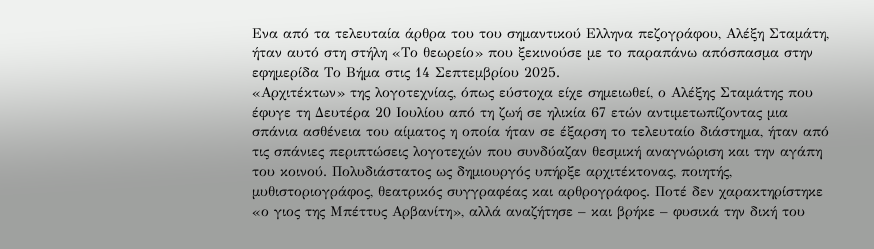Ενα από τα τελευταία άρθρα του του σημαντικού Ελληνα πεζογράφου, Αλέξη Σταμάτη, ήταν αυτό στη στήλη «Το θεωρείο» που ξεκινούσε με το παραπάνω απόσπασμα στην εφημερίδα Το Βήμα στις 14 Σεπτεμβρίου 2025.
«Αρχιτέκτων» της λογοτεχνίας, όπως εύστοχα είχε σημειωθεί, ο Αλέξης Σταμάτης που έφυγε τη Δευτέρα 20 Ιουλίου από τη ζωή σε ηλικία 67 ετών αντιμετωπίζοντας μια σπάνια ασθένεια του αίματος η οποία ήταν σε έξαρση το τελευταίο διάστημα, ήταν από τις σπάνιες περιπτώσεις λογοτεχών που συνδύαζαν θεσμική αναγνώριση και την αγάπη του κοινού. Πολυδιάστατος ως δημιουργός υπήρξε αρχιτέκτονας, ποιητής, μυθιστοριογράφος, θεατρικός συγγραφέας και αρθρογράφος. Ποτέ δεν χαρακτηρίστηκε «ο γιος της Μπέττυς Αρβανίτη», αλλά αναζήτησε – και βρήκε – φυσικά την δική του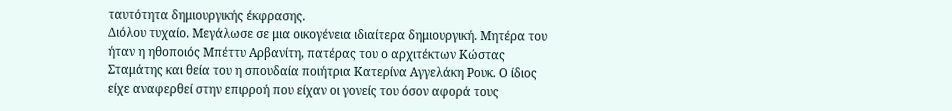ταυτότητα δημιουργικής έκφρασης.
Διόλου τυχαίο. Μεγάλωσε σε μια οικογένεια ιδιαίτερα δημιουργική. Μητέρα του ήταν η ηθοποιός Μπέττυ Αρβανίτη, πατέρας του ο αρχιτέκτων Κώστας Σταμάτης και θεία του η σπουδαία ποιήτρια Κατερίνα Αγγελάκη Ρουκ. Ο ίδιος είχε αναφερθεί στην επιρροή που είχαν οι γονείς του όσον αφορά τους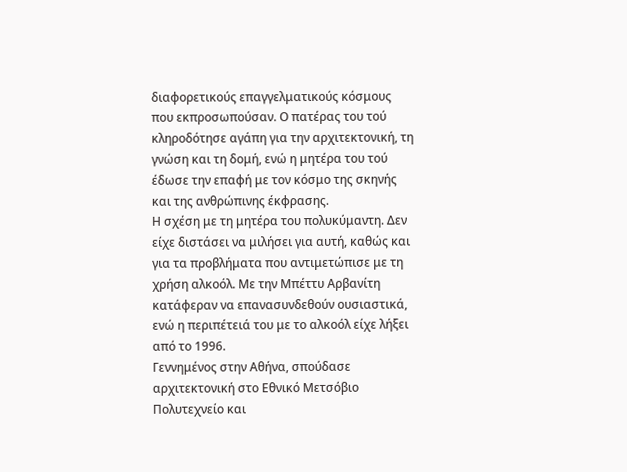διαφορετικούς επαγγελματικούς κόσμους που εκπροσωπούσαν. Ο πατέρας του τού κληροδότησε αγάπη για την αρχιτεκτονική, τη γνώση και τη δομή, ενώ η μητέρα του τού έδωσε την επαφή με τον κόσμο της σκηνής και της ανθρώπινης έκφρασης.
Η σχέση με τη μητέρα του πολυκύμαντη. Δεν είχε διστάσει να μιλήσει για αυτή, καθώς και για τα προβλήματα που αντιμετώπισε με τη χρήση αλκοόλ. Με την Μπέττυ Αρβανίτη κατάφεραν να επανασυνδεθούν ουσιαστικά, ενώ η περιπέτειά του με το αλκοόλ είχε λήξει από το 1996.
Γεννημένος στην Αθήνα, σπούδασε αρχιτεκτονική στο Εθνικό Μετσόβιο Πολυτεχνείο και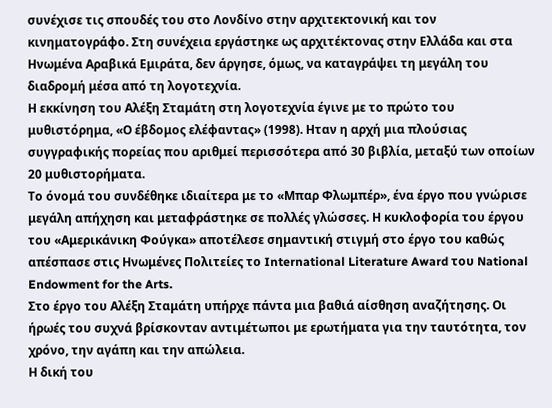συνέχισε τις σπουδές του στο Λονδίνο στην αρχιτεκτονική και τον κινηματογράφο. Στη συνέχεια εργάστηκε ως αρχιτέκτονας στην Ελλάδα και στα Ηνωμένα Αραβικά Εμιράτα, δεν άργησε, όμως, να καταγράψει τη μεγάλη του διαδρομή μέσα από τη λογοτεχνία.
Η εκκίνηση του Αλέξη Σταμάτη στη λογοτεχνία έγινε με το πρώτο του μυθιστόρημα, «Ο έβδομος ελέφαντας» (1998). Ηταν η αρχή μια πλούσιας συγγραφικής πορείας που αριθμεί περισσότερα από 30 βιβλία, μεταξύ των οποίων 20 μυθιστορήματα.
Το όνομά του συνδέθηκε ιδιαίτερα με το «Μπαρ Φλωμπέρ», ένα έργο που γνώρισε μεγάλη απήχηση και μεταφράστηκε σε πολλές γλώσσες. Η κυκλοφορία του έργου του «Αμερικάνικη Φούγκα» αποτέλεσε σημαντική στιγμή στο έργο του καθώς απέσπασε στις Ηνωμένες Πολιτείες το International Literature Award του National Endowment for the Arts.
Στο έργο του Αλέξη Σταμάτη υπήρχε πάντα μια βαθιά αίσθηση αναζήτησης. Οι ήρωές του συχνά βρίσκονταν αντιμέτωποι με ερωτήματα για την ταυτότητα, τον χρόνο, την αγάπη και την απώλεια.
Η δική του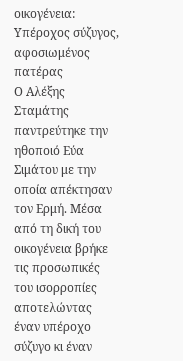οικογένεια: Υπέροχος σύζυγος, αφοσιωμένος πατέρας
Ο Αλέξης Σταμάτης παντρεύτηκε την ηθοποιό Εύα Σιμάτου με την οποία απέκτησαν τον Ερμή. Μέσα από τη δική του οικογένεια βρήκε τις προσωπικές του ισορροπίες αποτελώντας έναν υπέροχο σύζυγο κι έναν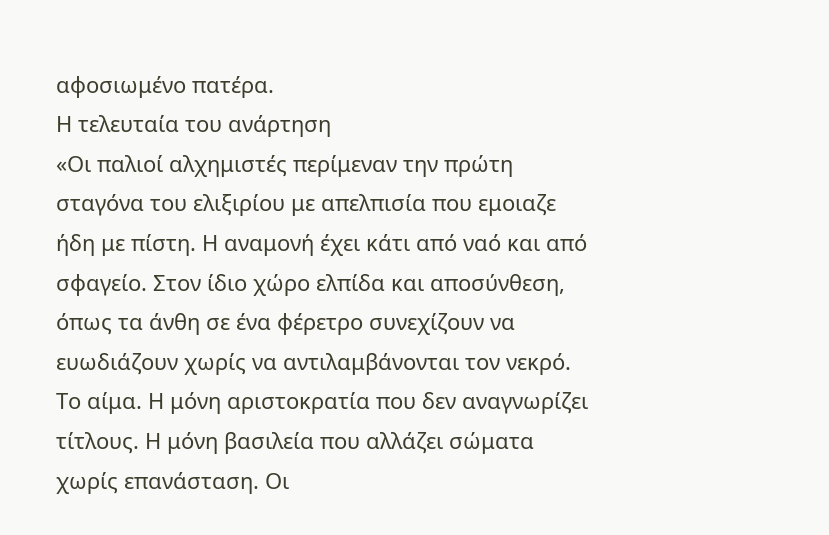αφοσιωμένο πατέρα.
Η τελευταία του ανάρτηση
«Οι παλιοί αλχημιστές περίμεναν την πρώτη σταγόνα του ελιξιρίου με απελπισία που εμοιαζε ήδη με πίστη. Η αναμονή έχει κάτι από ναό και από σφαγείο. Στον ίδιο χώρο ελπίδα και αποσύνθεση, όπως τα άνθη σε ένα φέρετρο συνεχίζουν να ευωδιάζουν χωρίς να αντιλαμβάνονται τον νεκρό.
Το αίμα. Η μόνη αριστοκρατία που δεν αναγνωρίζει τίτλους. Η μόνη βασιλεία που αλλάζει σώματα χωρίς επανάσταση. Οι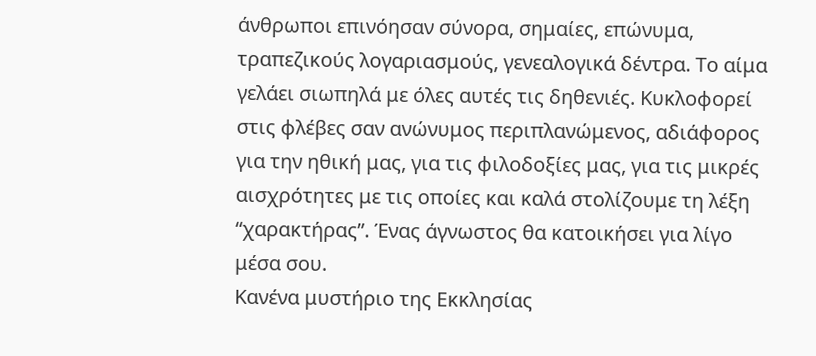άνθρωποι επινόησαν σύνορα, σημαίες, επώνυμα, τραπεζικούς λογαριασμούς, γενεαλογικά δέντρα. Το αίμα γελάει σιωπηλά με όλες αυτές τις δηθενιές. Κυκλοφορεί στις φλέβες σαν ανώνυμος περιπλανώμενος, αδιάφορος για την ηθική μας, για τις φιλοδοξίες μας, για τις μικρές αισχρότητες με τις οποίες και καλά στολίζουμε τη λέξη “χαρακτήρας”. Ένας άγνωστος θα κατοικήσει για λίγο μέσα σου.
Κανένα μυστήριο της Εκκλησίας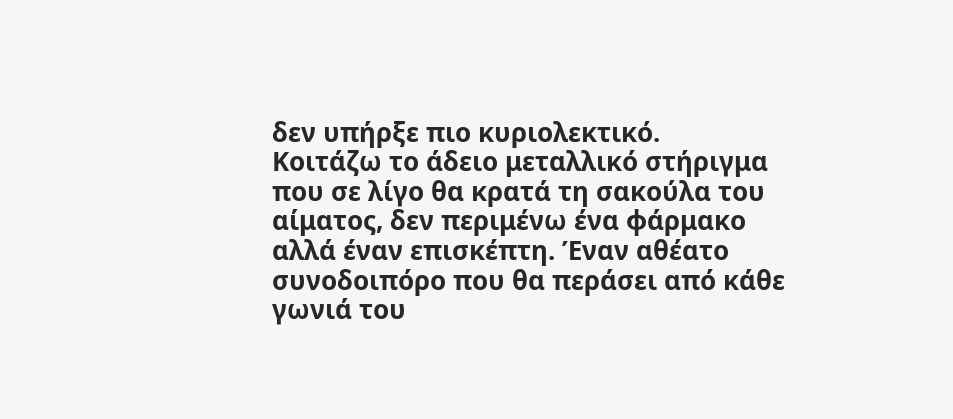δεν υπήρξε πιο κυριολεκτικό.
Κοιτάζω το άδειο μεταλλικό στήριγμα που σε λίγο θα κρατά τη σακούλα του αίματος, δεν περιμένω ένα φάρμακο αλλά έναν επισκέπτη. Έναν αθέατο συνοδοιπόρο που θα περάσει από κάθε γωνιά του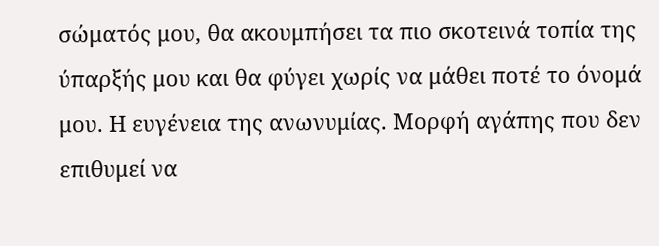σώματός μου, θα ακουμπήσει τα πιο σκοτεινά τοπία της ύπαρξής μου και θα φύγει χωρίς να μάθει ποτέ το όνομά μου. Η ευγένεια της ανωνυμίας. Μορφή αγάπης που δεν επιθυμεί να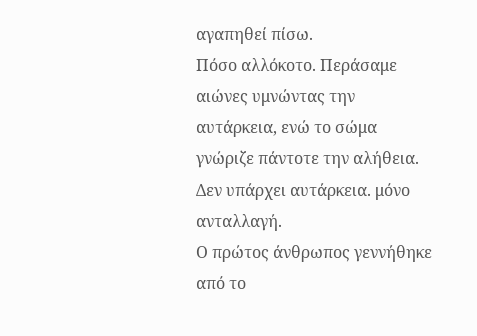αγαπηθεί πίσω.
Πόσο αλλόκοτο. Περάσαμε αιώνες υμνώντας την αυτάρκεια, ενώ το σώμα γνώριζε πάντοτε την αλήθεια. Δεν υπάρχει αυτάρκεια. μόνο ανταλλαγή.
Ο πρώτος άνθρωπος γεννήθηκε από το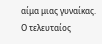αίμα μιας γυναίκας. Ο τελευταίος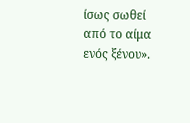ίσως σωθεί από το αίμα ενός ξένου».